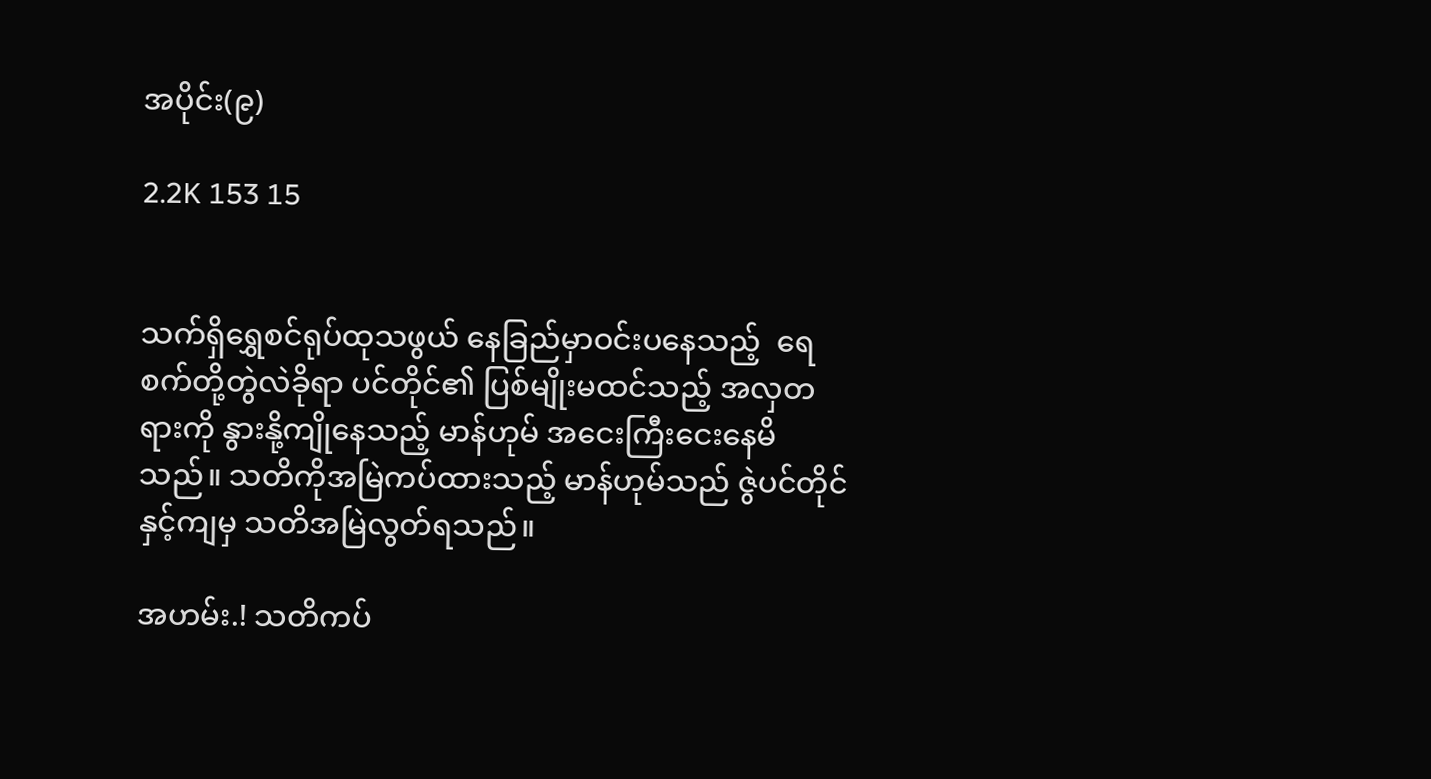အပိုင်း(၉)

2.2K 153 15


သက်ရှိရွှေစင်ရုပ်ထုသဖွယ် နေခြည်မှာဝင်းပနေသည့်  ရေစက်တို့တွဲလဲခိုရာ ပင်တိုင်၏ ပြစ်မျိုးမထင်သည့် အလှတရားကို နွားနို့ကျိုနေသည့် မာန်ဟုမ် အငေးကြီးငေးနေမိသည်။ သတိကိုအမြဲကပ်ထားသည့် မာန်ဟုမ်သည် ဇွဲပင်တိုင်နှင့်ကျမှ သတိအမြဲလွတ်ရသည်။

အဟမ်း.! သတိကပ်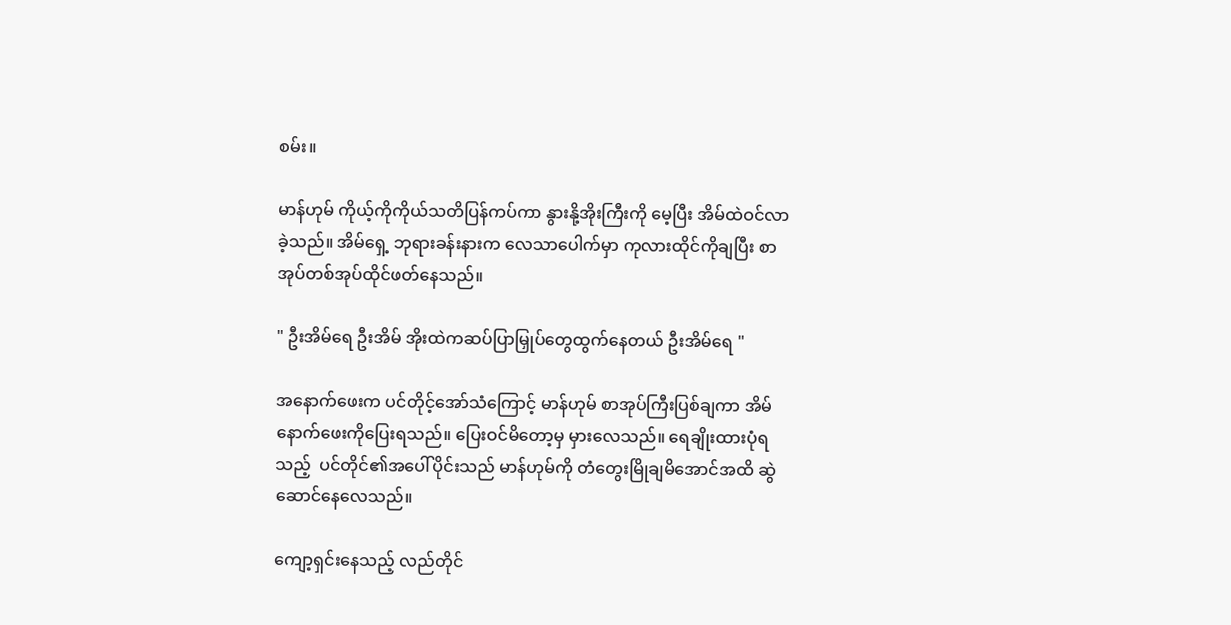စမ်း။

မာန်ဟုမ် ကိုယ့်ကိုကိုယ်သတိပြန်ကပ်ကာ နွားနို့အိုးကြီးကို မေ့ပြီး အိမ်ထဲဝင်လာခဲ့သည်။ အိမ်ရှေ့ ဘုရားခန်းနားက လေသာပေါက်မှာ ကုလားထိုင်ကိုချပြီး စာအုပ်တစ်အုပ်ထိုင်ဖတ်နေသည်။

" ဦးအိမ်ရေ ဦးအိမ် အိုးထဲကဆပ်ပြာမြှုပ်တွေထွက်နေတယ် ဦးအိမ်ရေ "

အနောက်ဖေးက ပင်တိုင့်အော်သံကြောင့် မာန်ဟုမ် စာအုပ်ကြီးပြစ်ချကာ အိမ်နောက်ဖေးကိုပြေးရသည်။ ပြေးဝင်မိတော့မှ မှားလေသည်။ ရေချိုးထားပုံရသည့်  ပင်တိုင်၏အပေါ်ပိုင်းသည် မာန်ဟုမ်ကို တံတွေးမြိုချမိအောင်အထိ ဆွဲဆောင်နေလေသည်။

ကျော့ရှင်းနေသည့် လည်တိုင်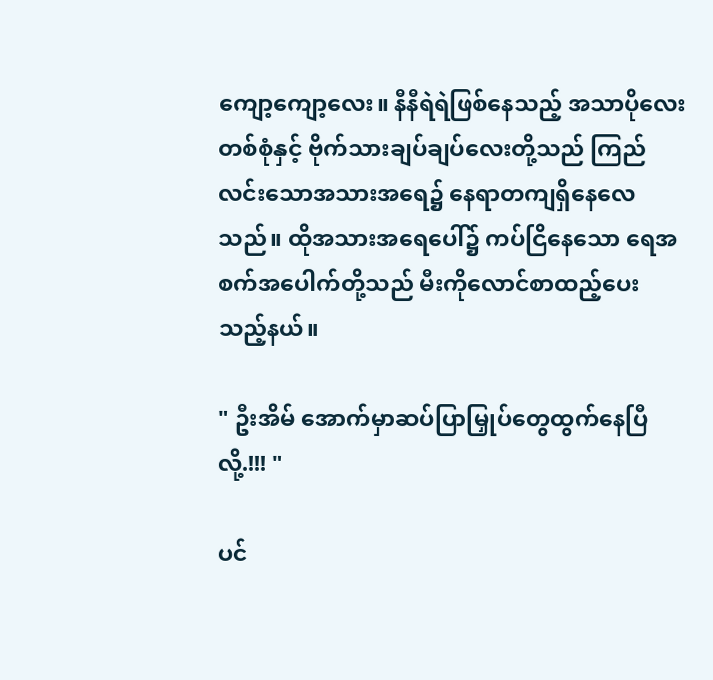ကျော့ကျော့လေး။ နီနီရဲရဲဖြစ်နေသည့် အသာပိုလေးတစ်စုံနှင့် ဗိုက်သားချပ်ချပ်လေးတို့သည် ကြည်လင်းသောအသားအရေ၌ နေရာတကျရှိနေလေသည်။ ထိုအသားအရေပေါ်၌ ကပ်ငြိနေသော ရေအစက်အပေါက်တို့သည် မီးကိုလောင်စာထည့်ပေးသည့်နယ်။

" ဦးအိမ် အောက်မှာဆပ်ပြာမြှုပ်တွေထွက်နေပြီလို့.!!! "

ပင်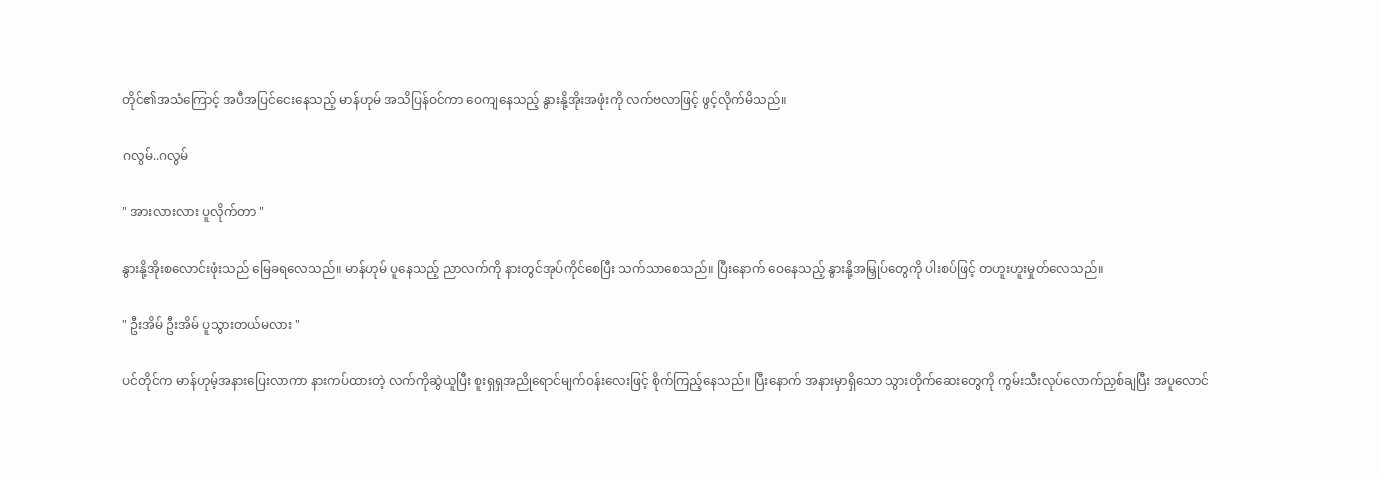တိုင်၏အသံကြောင့် အပီအပြင်ငေးနေသည့် မာန်ဟုမ် အသိပြန်ဝင်ကာ ဝေကျနေသည့် နွားနို့အိုးအဖုံးကို လက်ဗလာဖြင့် ဖွင့်လိုက်မိသည်။

ဂလွမ်..ဂလွမ်

" အားလားလား ပူလိုက်တာ "

နွားနို့အိုးစလောင်းဖုံးသည် မြေခရလေသည်။ မာန်ဟုမ် ပူနေသည့် ညာလက်ကို နားတွင်အုပ်ကိုင်စေပြီး သက်သာစေသည်။ ပြီးနောက် ဝေနေသည့် နွားနို့အမြှုပ်တွေကို ပါးစပ်ဖြင့် တဟူးဟူးမှုတ်လေသည်။

" ဦးအိမ် ဦးအိမ် ပူသွားတယ်မလား "

ပင်တိုင်က မာန်ဟုမ့်အနားပြေးလာကာ နားကပ်ထားတဲ့ လက်ကိုဆွဲယူပြီး စူးရှရှအညိုရောင်မျက်ဝန်းလေးဖြင့် စိုက်ကြည့်နေသည်။ ပြီးနောက် အနားမှာရှိသော သွားတိုက်ဆေးတွေကို ကွမ်းသီးလုပ်လောက်ညှစ်ချပြီး အပူလောင်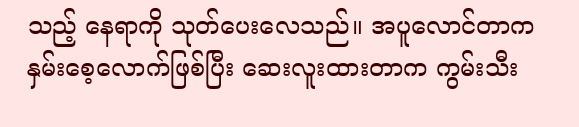သည့် နေရာကို သုတ်ပေးလေသည်။ အပူလောင်တာက နှမ်းစေ့လောက်ဖြစ်ပြီး ဆေးလူးထားတာက ကွမ်းသီး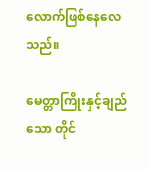လောက်ဖြစ်နေလေသည်။

မေတ္တာကြိုးနှင့်ချည်သော တိုင်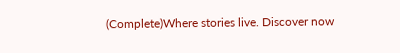(Complete)Where stories live. Discover now